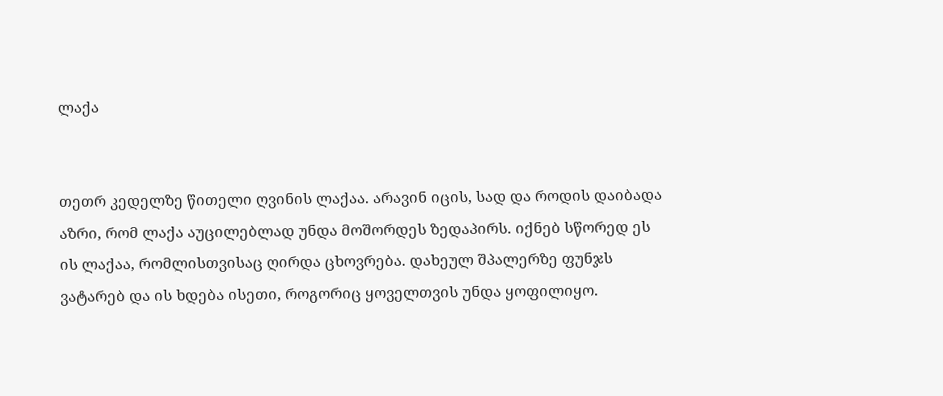ლაქა


თეთრ კედელზე წითელი ღვინის ლაქაა. არავინ იცის, სად და როდის დაიბადა აზრი, რომ ლაქა აუცილებლად უნდა მოშორდეს ზედაპირს. იქნებ სწორედ ეს ის ლაქაა, რომლისთვისაც ღირდა ცხოვრება. დახეულ შპალერზე ფუნჯს ვატარებ და ის ხდება ისეთი, როგორიც ყოველთვის უნდა ყოფილიყო.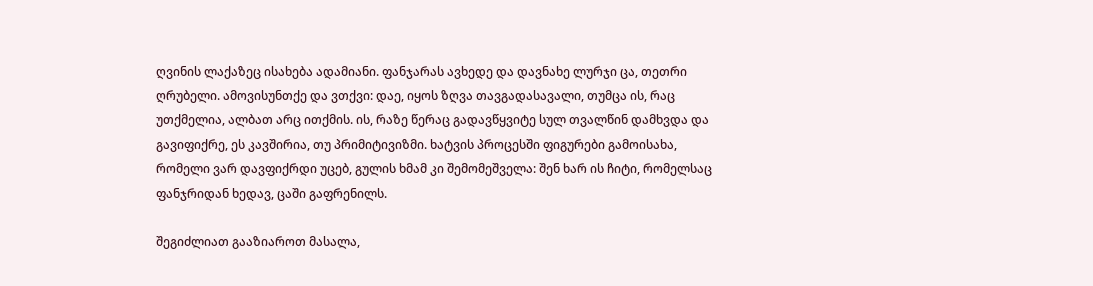ღვინის ლაქაზეც ისახება ადამიანი. ფანჯარას ავხედე და დავნახე ლურჯი ცა, თეთრი ღრუბელი. ამოვისუნთქე და ვთქვი: დაე, იყოს ზღვა თავგადასავალი, თუმცა ის, რაც უთქმელია, ალბათ არც ითქმის. ის, რაზე წერაც გადავწყვიტე სულ თვალწინ დამხვდა და გავიფიქრე, ეს კავშირია, თუ პრიმიტივიზმი. ხატვის პროცესში ფიგურები გამოისახა, რომელი ვარ დავფიქრდი უცებ, გულის ხმამ კი შემომეშველა: შენ ხარ ის ჩიტი, რომელსაც ფანჯრიდან ხედავ, ცაში გაფრენილს.

შეგიძლიათ გააზიაროთ მასალა,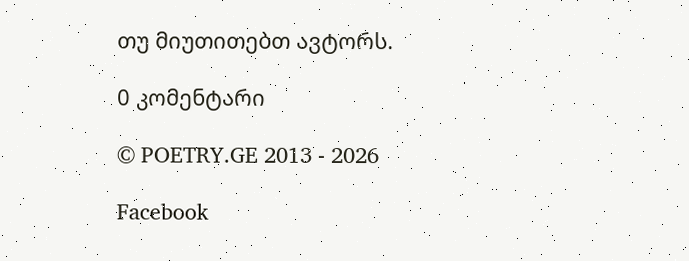თუ მიუთითებთ ავტორს.

0 კომენტარი

© POETRY.GE 2013 - 2026

Facebook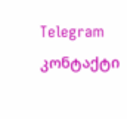Telegram კონტაქტი